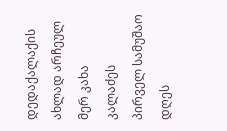დედაქალაქის ახლად არჩეულ მერ კახა კალაძეს პირველ სამუშაო დღეს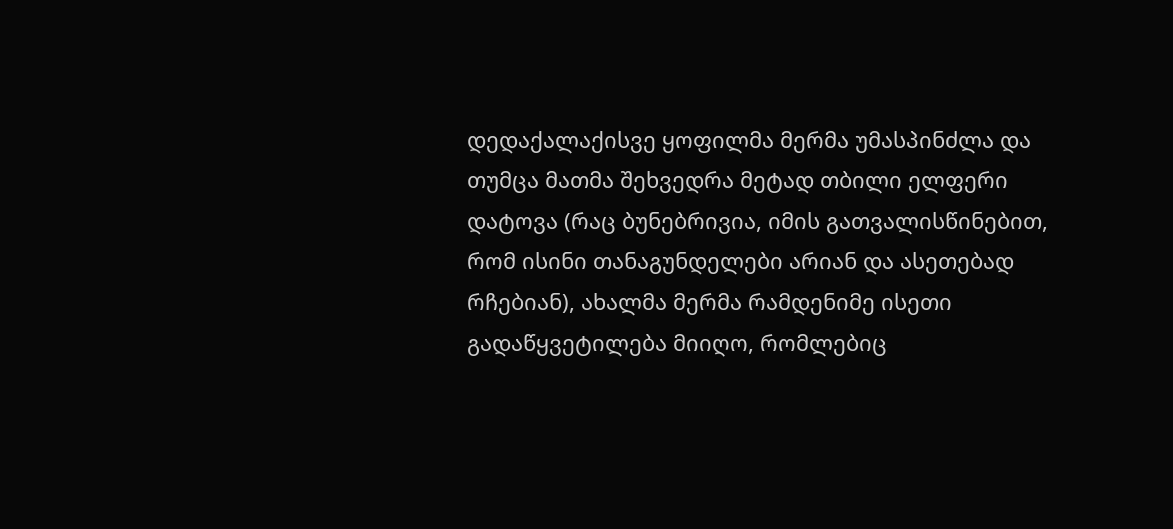დედაქალაქისვე ყოფილმა მერმა უმასპინძლა და თუმცა მათმა შეხვედრა მეტად თბილი ელფერი დატოვა (რაც ბუნებრივია, იმის გათვალისწინებით, რომ ისინი თანაგუნდელები არიან და ასეთებად რჩებიან), ახალმა მერმა რამდენიმე ისეთი გადაწყვეტილება მიიღო, რომლებიც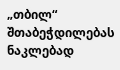„თბილ“ შთაბეჭდილებას ნაკლებად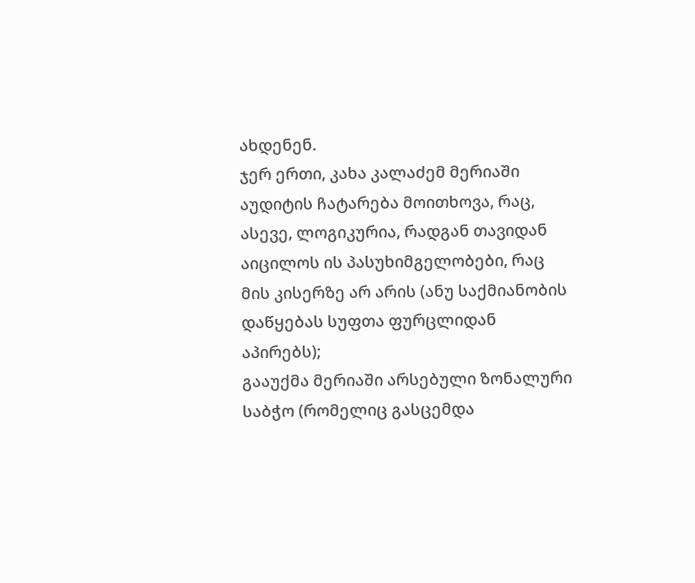ახდენენ.
ჯერ ერთი, კახა კალაძემ მერიაში აუდიტის ჩატარება მოითხოვა, რაც, ასევე, ლოგიკურია, რადგან თავიდან აიცილოს ის პასუხიმგელობები, რაც მის კისერზე არ არის (ანუ საქმიანობის დაწყებას სუფთა ფურცლიდან აპირებს);
გააუქმა მერიაში არსებული ზონალური საბჭო (რომელიც გასცემდა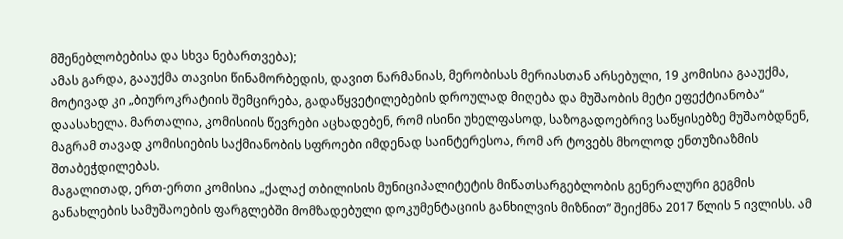მშენებლობებისა და სხვა ნებართვება);
ამას გარდა, გააუქმა თავისი წინამორბედის, დავით ნარმანიას, მერობისას მერიასთან არსებული, 19 კომისია გააუქმა, მოტივად კი „ბიუროკრატიის შემცირება, გადაწყვეტილებების დროულად მიღება და მუშაობის მეტი ეფექტიანობა“ დაასახელა. მართალია, კომისიის წევრები აცხადებენ, რომ ისინი უხელფასოდ, საზოგადოებრივ საწყისებზე მუშაობდნენ, მაგრამ თავად კომისიების საქმიანობის სფროები იმდენად საინტერესოა, რომ არ ტოვებს მხოლოდ ენთუზიაზმის შთაბეჭდილებას.
მაგალითად, ერთ-ერთი კომისია „ქალაქ თბილისის მუნიციპალიტეტის მიწათსარგებლობის გენერალური გეგმის განახლების სამუშაოების ფარგლებში მომზადებული დოკუმენტაციის განხილვის მიზნით” შეიქმნა 2017 წლის 5 ივლისს. ამ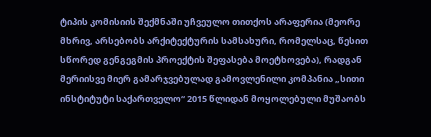ტიპის კომისიის შექმნაში უჩვეულო თითქოს არაფერია (მეორე მხრივ, არსებობს არქიტექტურის სამსახური, რომელსაც, წესით სწორედ გენგეგმის პროექტის შეფასება მოეტხოვება), რადგან მერიისვე მიერ გამარჯვებულად გამოვლენილი კომპანია „სითი ინსტიტუტი საქართველო“ 2015 წლიდან მოყოლებული მუშაობს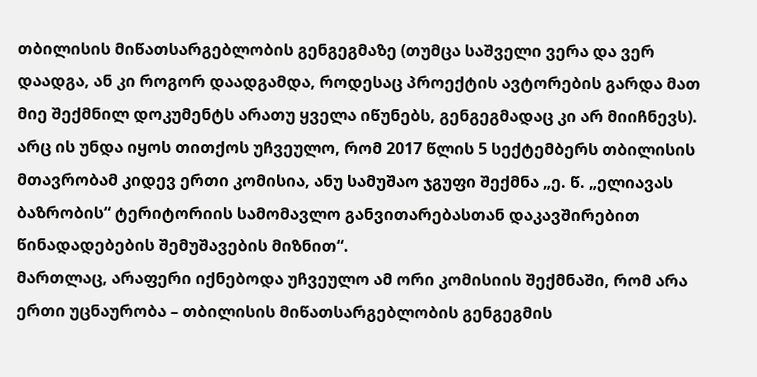თბილისის მიწათსარგებლობის გენგეგმაზე (თუმცა საშველი ვერა და ვერ დაადგა, ან კი როგორ დაადგამდა, როდესაც პროექტის ავტორების გარდა მათ მიე შექმნილ დოკუმენტს არათუ ყველა იწუნებს, გენგეგმადაც კი არ მიიჩნევს).
არც ის უნდა იყოს თითქოს უჩვეულო, რომ 2017 წლის 5 სექტემბერს თბილისის მთავრობამ კიდევ ერთი კომისია, ანუ სამუშაო ჯგუფი შექმნა „ე. წ. „ელიავას ბაზრობის“ ტერიტორიის სამომავლო განვითარებასთან დაკავშირებით წინადადებების შემუშავების მიზნით“.
მართლაც, არაფერი იქნებოდა უჩვეულო ამ ორი კომისიის შექმნაში, რომ არა ერთი უცნაურობა – თბილისის მიწათსარგებლობის გენგეგმის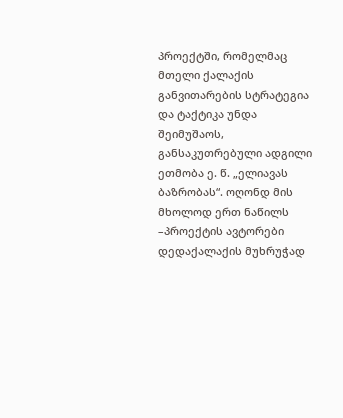პროექტში, რომელმაც მთელი ქალაქის განვითარების სტრატეგია და ტაქტიკა უნდა შეიმუშაოს, განსაკუთრებული ადგილი ეთმობა ე. წ. „ელიავას ბაზრობას“. ოღონდ მის მხოლოდ ერთ ნაწილს –პროექტის ავტორები დედაქალაქის მუხრუჭად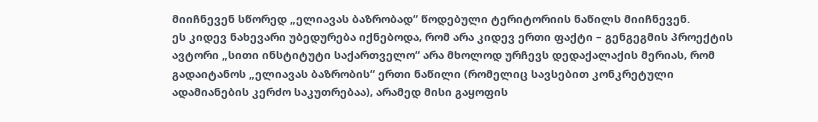მიიჩნევენ სწორედ „ელიავას ბაზრობად“ წოდებული ტერიტორიის ნაწილს მიიჩნევენ.
ეს კიდევ ნახევარი უბედურება იქნებოდა, რომ არა კიდევ ერთი ფაქტი – გენგეგმის პროექტის ავტორი „სითი ინსტიტუტი საქართველო“ არა მხოლოდ ურჩევს დედაქალაქის მერიას, რომ გადაიტანოს „ელიავას ბაზრობის“ ერთი ნაწილი (რომელიც სავსებით კონკრეტული ადამიანების კერძო საკუთრებაა), არამედ მისი გაყოფის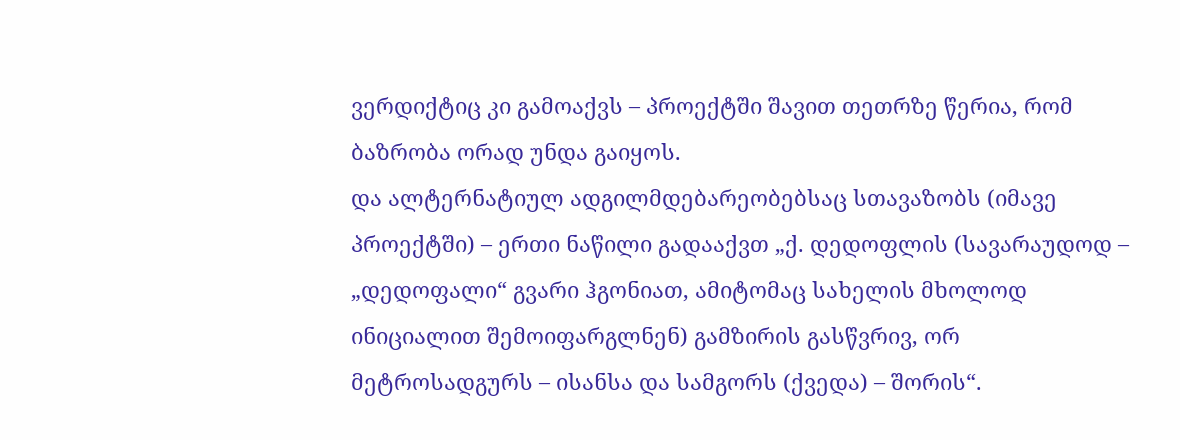ვერდიქტიც კი გამოაქვს – პროექტში შავით თეთრზე წერია, რომ ბაზრობა ორად უნდა გაიყოს.
და ალტერნატიულ ადგილმდებარეობებსაც სთავაზობს (იმავე პროექტში) – ერთი ნაწილი გადააქვთ „ქ. დედოფლის (სავარაუდოდ – „დედოფალი“ გვარი ჰგონიათ, ამიტომაც სახელის მხოლოდ ინიციალით შემოიფარგლნენ) გამზირის გასწვრივ, ორ მეტროსადგურს – ისანსა და სამგორს (ქვედა) – შორის“.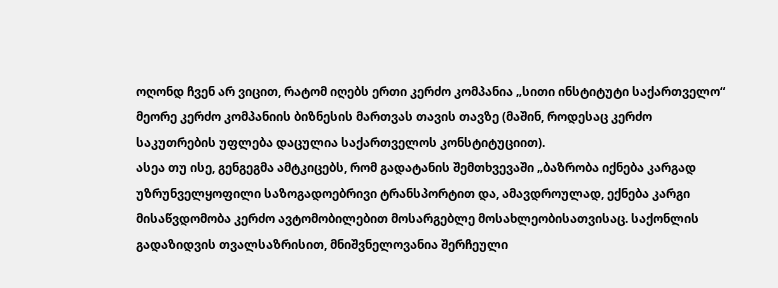ოღონდ ჩვენ არ ვიცით, რატომ იღებს ერთი კერძო კომპანია „სითი ინსტიტუტი საქართველო“ მეორე კერძო კომპანიის ბიზნესის მართვას თავის თავზე (მაშინ, როდესაც კერძო საკუთრების უფლება დაცულია საქართველოს კონსტიტუციით).
ასეა თუ ისე, გენგეგმა ამტკიცებს, რომ გადატანის შემთხვევაში „ბაზრობა იქნება კარგად უზრუნველყოფილი საზოგადოებრივი ტრანსპორტით და, ამავდროულად, ექნება კარგი მისაწვდომობა კერძო ავტომობილებით მოსარგებლე მოსახლეობისათვისაც. საქონლის გადაზიდვის თვალსაზრისით, მნიშვნელოვანია შერჩეული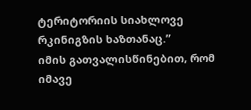ტერიტორიის სიახლოვე რკინიგზის ხაზთანაც.”
იმის გათვალისწინებით, რომ იმავე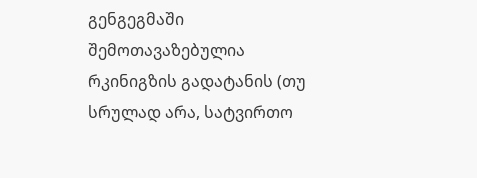გენგეგმაში შემოთავაზებულია რკინიგზის გადატანის (თუ სრულად არა, სატვირთო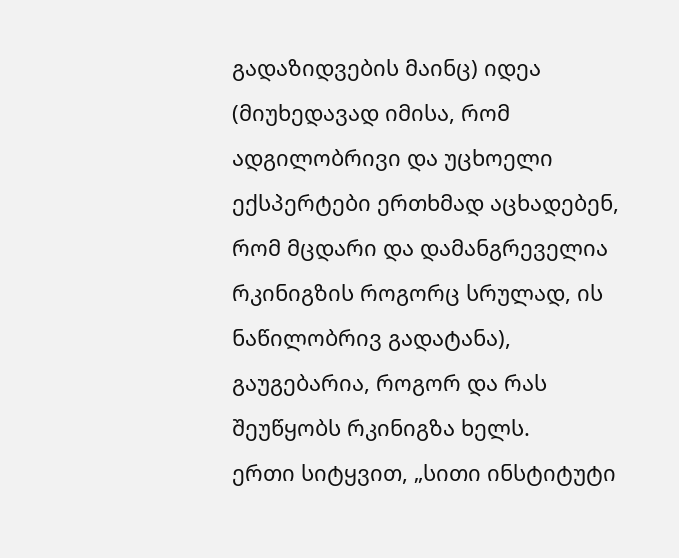გადაზიდვების მაინც) იდეა (მიუხედავად იმისა, რომ ადგილობრივი და უცხოელი ექსპერტები ერთხმად აცხადებენ, რომ მცდარი და დამანგრეველია რკინიგზის როგორც სრულად, ის ნაწილობრივ გადატანა), გაუგებარია, როგორ და რას შეუწყობს რკინიგზა ხელს.
ერთი სიტყვით, „სითი ინსტიტუტი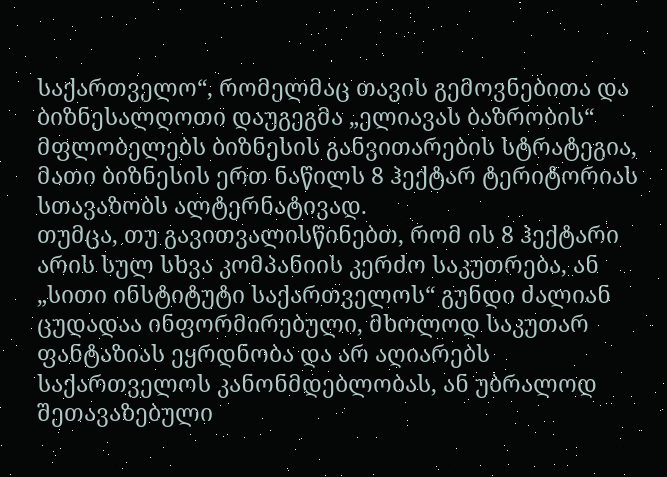საქართველო“, რომელმაც თავის გემოვნებითა და ბიზნესალღოთი დაუგეგმა „ელიავას ბაზრობის“ მფლობელებს ბიზნესის განვითარების სტრატეგია, მათი ბიზნესის ერთ ნაწილს 8 ჰექტარ ტერიტორიას სთავაზობს ალტერნატივად.
თუმცა, თუ გავითვალისწინებთ, რომ ის 8 ჰექტარი არის სულ სხვა კომპანიის კერძო საკუთრება, ან „სითი ინსტიტუტი საქართველოს“ გუნდი ძალიან ცუდადაა ინფორმირებული, მხოლოდ საკუთარ ფანტაზიას ეყრდნობა და არ აღიარებს საქართველოს კანონმდებლობას, ან უბრალოდ შეთავაზებული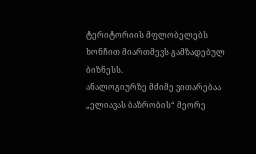ტერიტორიის მფლობელებს ხონჩით მიართმევს გამზადებულ ბიზნესს.
ანალოგიურზე მძიმე ვითარებაა „ელიავას ბაზრობის“ მეორე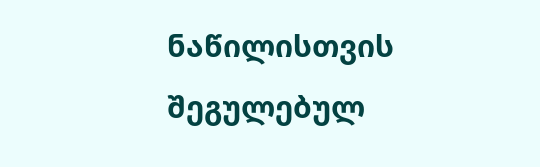ნაწილისთვის შეგულებულ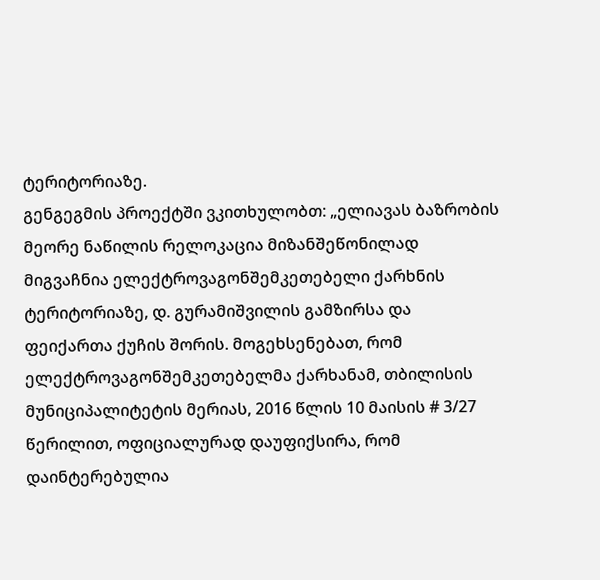ტერიტორიაზე.
გენგეგმის პროექტში ვკითხულობთ: „ელიავას ბაზრობის მეორე ნაწილის რელოკაცია მიზანშეწონილად მიგვაჩნია ელექტროვაგონშემკეთებელი ქარხნის ტერიტორიაზე, დ. გურამიშვილის გამზირსა და ფეიქართა ქუჩის შორის. მოგეხსენებათ, რომ ელექტროვაგონშემკეთებელმა ქარხანამ, თბილისის მუნიციპალიტეტის მერიას, 2016 წლის 10 მაისის # 3/27 წერილით, ოფიციალურად დაუფიქსირა, რომ დაინტერებულია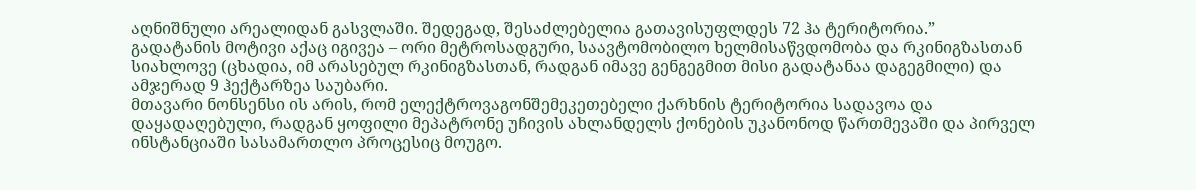აღნიშნული არეალიდან გასვლაში. შედეგად, შესაძლებელია გათავისუფლდეს 72 ჰა ტერიტორია.”
გადატანის მოტივი აქაც იგივეა – ორი მეტროსადგური, საავტომობილო ხელმისაწვდომობა და რკინიგზასთან სიახლოვე (ცხადია, იმ არასებულ რკინიგზასთან, რადგან იმავე გენგეგმით მისი გადატანაა დაგეგმილი) და ამჯერად 9 ჰექტარზეა საუბარი.
მთავარი ნონსენსი ის არის, რომ ელექტროვაგონშემეკეთებელი ქარხნის ტერიტორია სადავოა და დაყადაღებული, რადგან ყოფილი მეპატრონე უჩივის ახლანდელს ქონების უკანონოდ წართმევაში და პირველ ინსტანციაში სასამართლო პროცესიც მოუგო.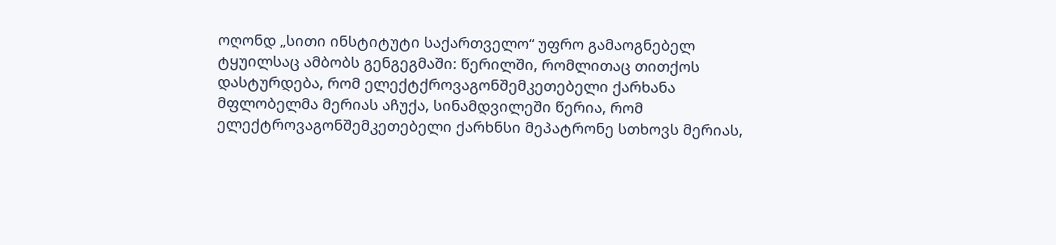ოღონდ „სითი ინსტიტუტი საქართველო“ უფრო გამაოგნებელ ტყუილსაც ამბობს გენგეგმაში: წერილში, რომლითაც თითქოს დასტურდება, რომ ელექტქროვაგონშემკეთებელი ქარხანა მფლობელმა მერიას აჩუქა, სინამდვილეში წერია, რომ ელექტროვაგონშემკეთებელი ქარხნსი მეპატრონე სთხოვს მერიას,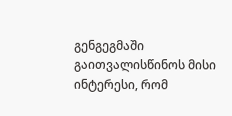გენგეგმაში გაითვალისწინოს მისი ინტერესი, რომ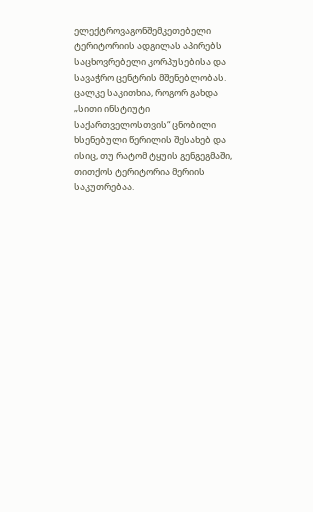ელექტროვაგონშემკეთებელი ტერიტორიის ადგილას აპირებს საცხოვრებელი კორპუსებისა და სავაჭრო ცენტრის მშენებლობას.
ცალკე საკითხია, როგორ გახდა „სითი ინსტიუტი საქართველოსთვის“ ცნობილი ხსენებული წერილის შესახებ და ისიც, თუ რატომ ტყუის გენგეგმაში, თითქოს ტერიტორია მერიის საკუთრებაა.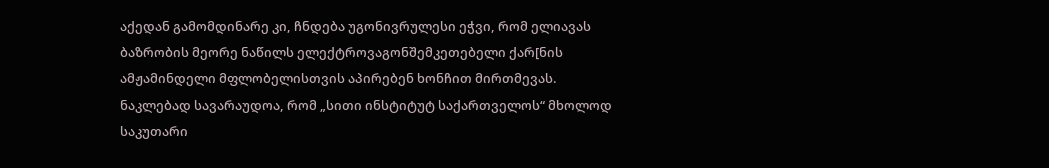აქედან გამომდინარე კი, ჩნდება უგონივრულესი ეჭვი, რომ ელიავას ბაზრობის მეორე ნაწილს ელექტროვაგონშემკეთებელი ქარ[ნის ამჟამინდელი მფლობელისთვის აპირებენ ხონჩით მირთმევას.
ნაკლებად სავარაუდოა, რომ „სითი ინსტიტუტ საქართველოს“ მხოლოდ საკუთარი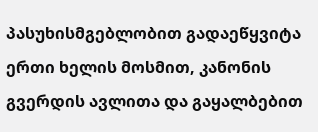პასუხისმგებლობით გადაეწყვიტა ერთი ხელის მოსმით, კანონის გვერდის ავლითა და გაყალბებით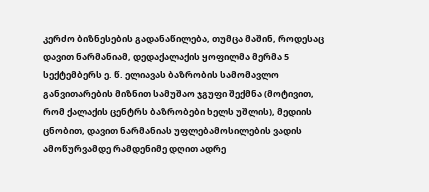კერძო ბიზნესების გადანაწილება, თუმცა მაშინ, როდესაც დავით ნარმანიამ, დედაქალაქის ყოფილმა მერმა 5 სექტემბერს ე. წ. ელიავას ბაზრობის სამომავლო განვითარების მიზნით სამუშაო ჯგუფი შექმნა (მოტივით, რომ ქალაქის ცენტრს ბაზრობები ხელს უშლის), მედიის ცნობით, დავით ნარმანიას უფლებამოსილების ვადის ამოწურვამდე რამდენიმე დღით ადრე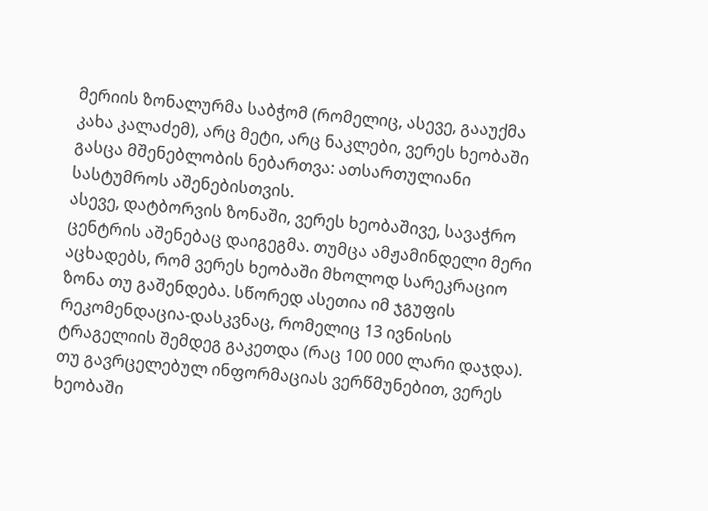მერიის ზონალურმა საბჭომ (რომელიც, ასევე, გააუქმა კახა კალაძემ), არც მეტი, არც ნაკლები, ვერეს ხეობაში გასცა მშენებლობის ნებართვა: ათსართულიანი სასტუმროს აშენებისთვის.
ასევე, დატბორვის ზონაში, ვერეს ხეობაშივე, სავაჭრო ცენტრის აშენებაც დაიგეგმა. თუმცა ამჟამინდელი მერი აცხადებს, რომ ვერეს ხეობაში მხოლოდ სარეკრაციო ზონა თუ გაშენდება. სწორედ ასეთია იმ ჯგუფის რეკომენდაცია-დასკვნაც, რომელიც 13 ივნისის ტრაგელიის შემდეგ გაკეთდა (რაც 100 000 ლარი დაჯდა).
თუ გავრცელებულ ინფორმაციას ვერწმუნებით, ვერეს ხეობაში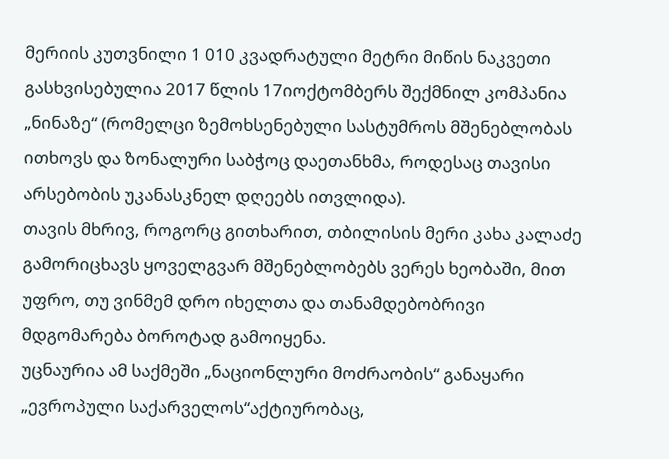მერიის კუთვნილი 1 010 კვადრატული მეტრი მიწის ნაკვეთი გასხვისებულია 2017 წლის 17იოქტომბერს შექმნილ კომპანია „ნინაზე“ (რომელცი ზემოხსენებული სასტუმროს მშენებლობას ითხოვს და ზონალური საბჭოც დაეთანხმა, როდესაც თავისი არსებობის უკანასკნელ დღეებს ითვლიდა).
თავის მხრივ, როგორც გითხარით, თბილისის მერი კახა კალაძე გამორიცხავს ყოველგვარ მშენებლობებს ვერეს ხეობაში, მით უფრო, თუ ვინმემ დრო იხელთა და თანამდებობრივი მდგომარება ბოროტად გამოიყენა.
უცნაურია ამ საქმეში „ნაციონლური მოძრაობის“ განაყარი „ევროპული საქარველოს“აქტიურობაც,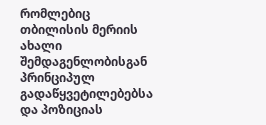რომლებიც თბილისის მერიის ახალი შემდაგენლობისგან პრინციპულ გადაწყვეტილებებსა და პოზიციას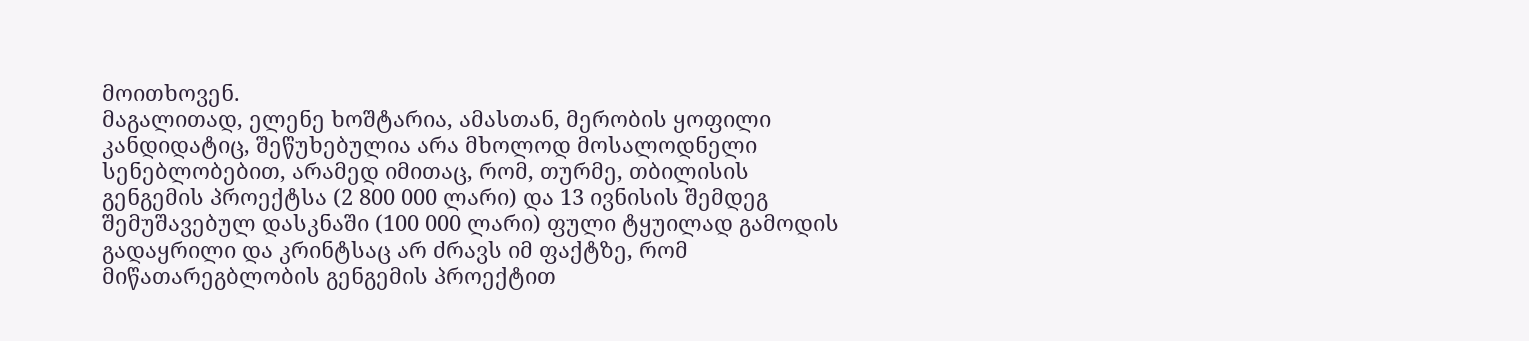მოითხოვენ.
მაგალითად, ელენე ხოშტარია, ამასთან, მერობის ყოფილი კანდიდატიც, შეწუხებულია არა მხოლოდ მოსალოდნელი სენებლობებით, არამედ იმითაც, რომ, თურმე, თბილისის გენგემის პროექტსა (2 800 000 ლარი) და 13 ივნისის შემდეგ შემუშავებულ დასკნაში (100 000 ლარი) ფული ტყუილად გამოდის გადაყრილი და კრინტსაც არ ძრავს იმ ფაქტზე, რომ მიწათარეგბლობის გენგემის პროექტით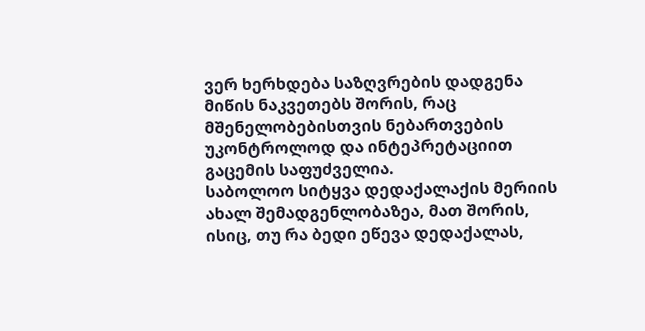ვერ ხერხდება საზღვრების დადგენა მიწის ნაკვეთებს შორის, რაც მშენელობებისთვის ნებართვების უკონტროლოდ და ინტეპრეტაციით გაცემის საფუძველია.
საბოლოო სიტყვა დედაქალაქის მერიის ახალ შემადგენლობაზეა, მათ შორის, ისიც, თუ რა ბედი ეწევა დედაქალას,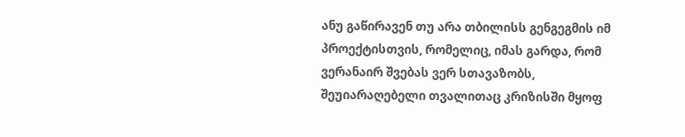ანუ გაწირავენ თუ არა თბილისს გენგეგმის იმ პროექტისთვის, რომელიც, იმას გარდა, რომ ვერანაირ შვებას ვერ სთავაზობს, შეუიარაღებელი თვალითაც კრიზისში მყოფ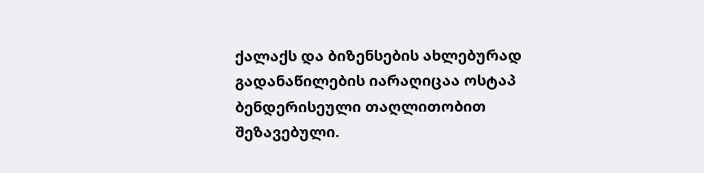ქალაქს და ბიზენსების ახლებურად გადანაწილების იარაღიცაა ოსტაპ ბენდერისეული თაღლითობით შეზავებული.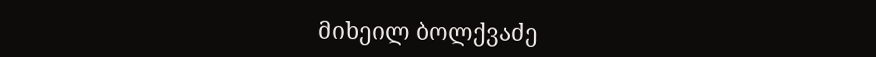მიხეილ ბოლქვაძე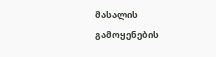მასალის გამოყენების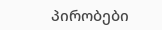პირობები